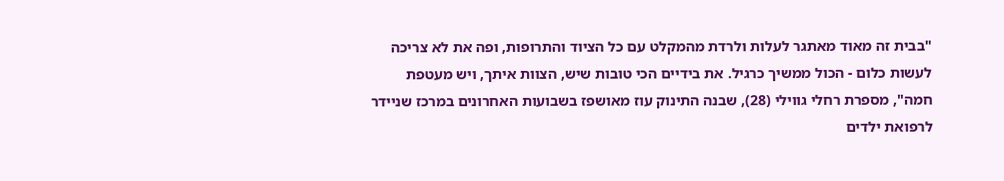"בבית זה מאוד מאתגר לעלות ולרדת מהמקלט עם כל הציוד והתרופות, ופה את לא צריכה לעשות כלום - הכול ממשיך כרגיל. את בידיים הכי טובות שיש, הצוות איתך, ויש מעטפת חמה", מספרת רחלי גווילי (28), שבנה התינוק עוז מאושפז בשבועות האחרונים במרכז שניידר לרפואת ילדים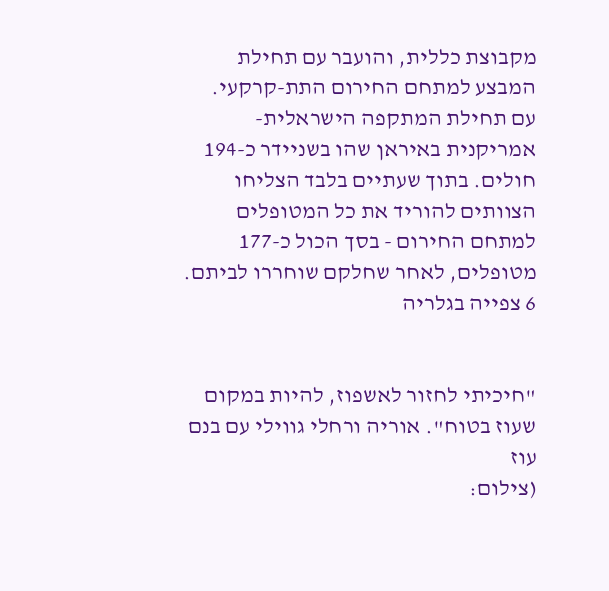מקבוצת כללית, והועבר עם תחילת המבצע למתחם החירום התת-קרקעי.
עם תחילת המתקפה הישראלית-אמריקנית באיראן שהו בשניידר כ-194 חולים. בתוך שעתיים בלבד הצליחו הצוותים להוריד את כל המטופלים למתחם החירום - בסך הכול כ-177 מטופלים, לאחר שחלקם שוחררו לביתם.
6 צפייה בגלריה


"חיכיתי לחזור לאשפוז, להיות במקום שעוז בטוח". אוריה ורחלי גווילי עם בנם עוז
(צילום: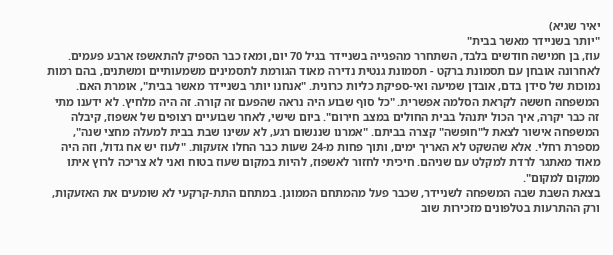יאיר שגיא)
"יותר בשניידר מאשר בבית"
עוז, בן חמישה חודשים בלבד, השתחרר מהפגייה בשניידר בגיל 70 יום, ומאז כבר הספיק להתאשפז ארבע פעמים. לאחרונה אובחן עם תסמונת ברקט - תסמונת גנטית נדירה מאוד הגורמת לתסמינים משמעותיים ומשתנים, בהם רמות נמוכות של סידן בדם, אובדן שמיעה ואי-ספיקת כליות כרונית. "אנחנו יותר בשניידר מאשר בבית", אומרת האם.
המשפחה חששה לקראת הסלמה אפשרית. "כל סוף שבוע היה נראה שהפעם זה קורה. זה היה מלחיץ. לא ידענו מתי זה כבר יקרה, איך הכול יתנהל בבית החולים במצב חירום". ביום שישי, לאחר שבועיים רצופים של אשפוז, קיבלה המשפחה אישור לצאת ל"חופשה" קצרה בביתם. "אמרנו שננשום רגע, לא עשינו שבת בבית למעלה מחצי שנה", מספרת רחלי. אלא שהשקט לא האריך ימים, ותוך פחות מ-24 שעות כבר החלו אזעקות. "לעוז יש אח גדול, וזה היה מאוד מאתגר לרדת למקלט עם שניהם. חיכיתי לחזור לאשפוז, להיות במקום שעוז בטוח ואני לא צריכה לרוץ איתו ממקום למקום".
בצאת השבת שבה המשפחה לשניידר, שכבר פעל מהמתחם הממוגן. במתחם התת-קרקעי לא שומעים את האזעקות, ורק ההתרעות בטלפונים מזכירות שוב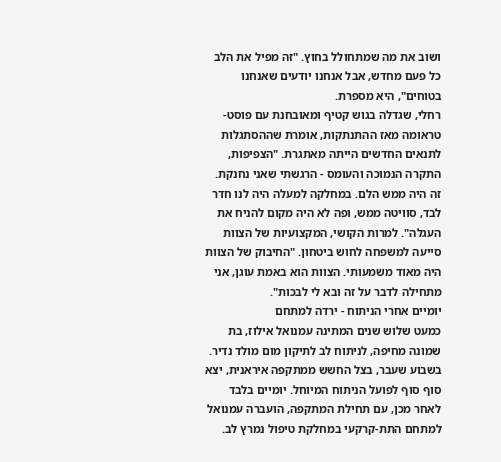ושוב את מה שמתחולל בחוץ. "זה מפיל את הלב כל פעם מחדש, אבל אנחנו יודעים שאנחנו בטוחים", היא מספרת.
רחלי, שגדלה בגוש קטיף ומאובחנת עם פוסט-טראומה מאז ההתנתקות, אומרת שההסתגלות לתנאים החדשים הייתה מאתגרת. "הצפיפות, התקרה הנמוכה והעומס - הרגשתי שאני נחנקת. זה היה ממש הלם. במחלקה למעלה היה לנו חדר לבד, סוויטה ממש, ופה לא היה מקום להניח את העגלה". למרות הקושי, המקצועיות של הצוות סייעה למשפחה לחוש ביטחון. "החיבוק של הצוות היה מאוד משמעותי. הצוות הוא באמת עוגן, אני מתחילה לדבר על זה ובא לי לבכות".
יומיים אחרי הניתוח - ירדה למתחם
כמעט שלוש שנים המתינה עמנואל אילוז, בת שמונה מחיפה, לניתוח לב לתיקון מום מולד נדיר. בשבוע שעבר, בצל החשש ממתקפה איראנית, יצא סוף סוף לפועל הניתוח המיוחל. יומיים בלבד לאחר מכן, עם תחילת המתקפה, הועברה עמנואל למתחם התת-קרקעי במחלקת טיפול נמרץ לב.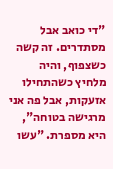"די כואב אבל מסתדרים. זה קשה כשצפוף, והיה מלחיץ כשהתחילו אזעקות, אבל פה אני מרגישה בטוחה", היא מספרת. "עשו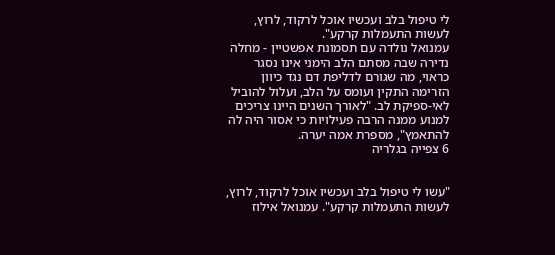לי טיפול בלב ועכשיו אוכל לרקוד, לרוץ, לעשות התעמלות קרקע".
עמנואל נולדה עם תסמונת אפשטיין - מחלה נדירה שבה מסתם הלב הימני אינו נסגר כראוי, מה שגורם לדליפת דם נגד כיוון הזרימה התקין ועומס על הלב, ועלול להוביל לאי-ספיקת לב. "לאורך השנים היינו צריכים למנוע ממנה הרבה פעילויות כי אסור היה לה להתאמץ", מספרת אמה יערה.
6 צפייה בגלריה


"עשו לי טיפול בלב ועכשיו אוכל לרקוד, לרוץ, לעשות התעמלות קרקע". עמנואל אילוז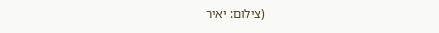(צילום: יאיר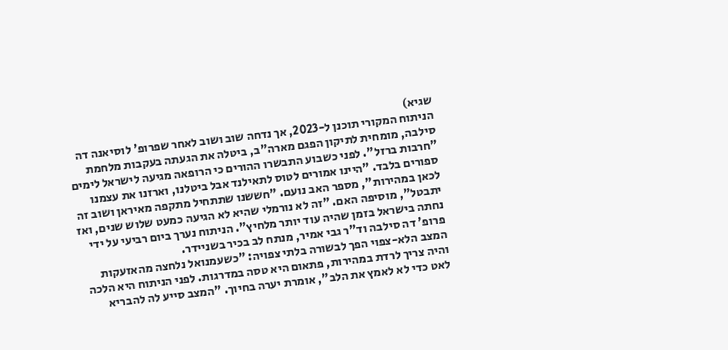שגיא)
הניתוח המקורי תוכנן ל-2023, אך נדחה שוב ושוב לאחר שפרופ' לוסיאנה דה סילבה, מומחית לתיקון הפגם מארה"ב, ביטלה את הגעתה בעקבות מלחמת "חרבות ברזל". לפני כשבוע התבשרו ההורים כי הרופאה מגיעה לישראל לימים ספורים בלבד. "היינו אמורים לטוס לתאילנד אבל ביטלנו, וארזנו את עצמנו לכאן במהירות", מספר האב נועם. "חששנו שתתחיל מתקפה מאיראן ושוב זה יתבטל", מוסיפה האם. "זה לא נורמלי שהיא לא הגיעה כמעט שלוש שנים, ואז נחתה בישראל בזמן שהיה עוד יותר מלחיץ". הניתוח נערך ביום רביעי על ידי פרופ' דה סילבה וד"ר גבי אמיר, מנתח לב בכיר בשניידר.
המצב הלא-צפוי הפך לבשורה בלתי צפויה: "כשעמנואל נלחצה מהאזעקות והיה צריך לרדת במהירות, פתאום היא טסה במדרגות. לפני הניתוח היא הלכה לאט כדי לא לאמץ את הלב", אומרת יערה בחיוך. "המצב סייע לה להבריא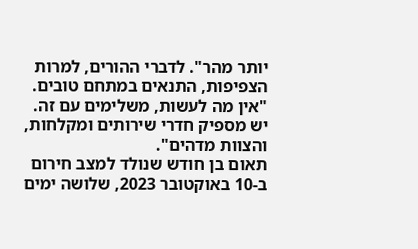יותר מהר". לדברי ההורים, למרות הצפיפות, התנאים במתחם טובים. "אין מה לעשות, משלימים עם זה. יש מספיק חדרי שירותים ומקלחות, והצוות מדהים".
תאום בן חודש שנולד למצב חירום
ב-10 באוקטובר 2023, שלושה ימים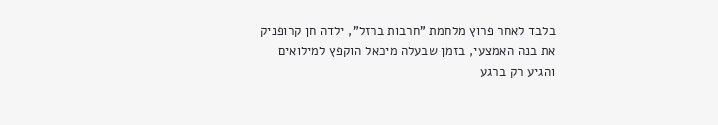בלבד לאחר פרוץ מלחמת "חרבות ברזל", ילדה חן קרופניק את בנה האמצעי, בזמן שבעלה מיכאל הוקפץ למילואים והגיע רק ברגע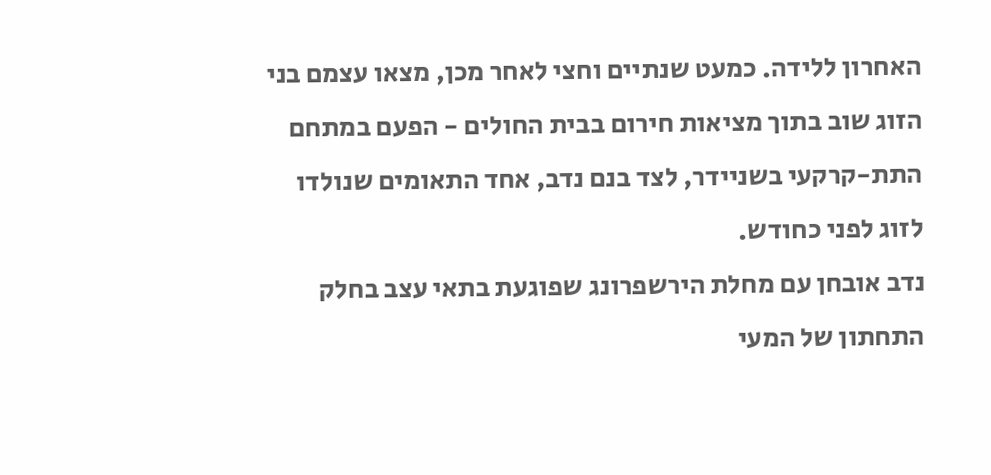האחרון ללידה. כמעט שנתיים וחצי לאחר מכן, מצאו עצמם בני הזוג שוב בתוך מציאות חירום בבית החולים - הפעם במתחם התת-קרקעי בשניידר, לצד בנם נדב, אחד התאומים שנולדו לזוג לפני כחודש.
נדב אובחן עם מחלת הירשפרונג שפוגעת בתאי עצב בחלק התחתון של המעי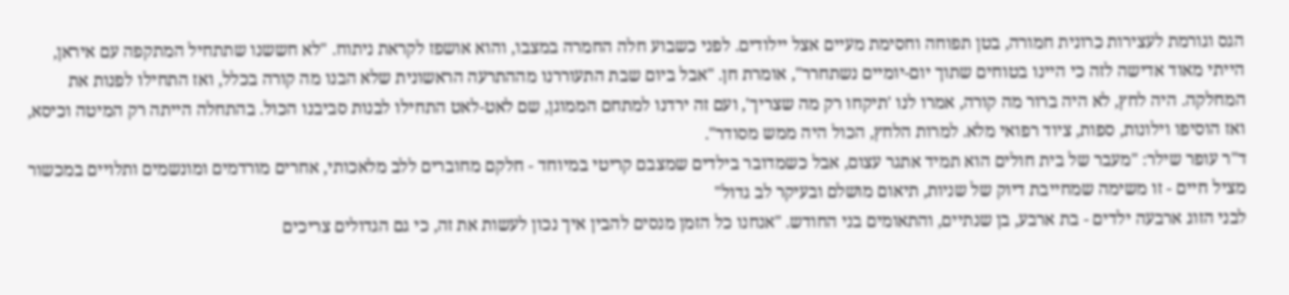הגס וגורמת לעצירות כרונית חמורה, בטן תפוחה וחסימת מעיים אצל יילודים. לפני כשבוע חלה החמרה במצבו, והוא אושפז לקראת ניתוח. "לא חששנו שתתחיל המתקפה עם איראן, הייתי מאוד אדישה לזה כי היינו בטוחים שתוך יום-יומיים נשתחרר", אומרת חן. "אבל ביום שבת התעוררנו מההתרעה הראשונית שלא הבנו מה קורה בכלל, ואז התחילו לפנות את המחלקה. היה לחץ, לא היה ברור מה קורה, אמרו לנו 'תיקחו רק מה שצריך', ועם זה ירדנו למתחם הממוגן, שם לאט-לאט התחילו לבנות סביבנו הכול. בהתחלה הייתה רק המיטה וכיסא, ואז הוסיפו וילונות, ספות, ציוד רפואי מלא. למרות הלחץ, הכול היה ממש מסודר".
ד"ר עופר שילר: "מעבר של בית חולים הוא תמיד אתגר עצום, אבל כשמדובר בילדים שמצבם קריטי במיוחד - חלקם מחוברים ללב מלאכותי, אחרים מורדמים ומונשמים ותלויים במכשור מציל חיים - זו משימה שמחייבת דיוק של שניות, תיאום מושלם ובעיקר לב גדול"
לבני הזוג ארבעה ילדים - בת ארבע, בן שנתיים, והתאומים בני החודש. "אנחנו כל הזמן מנסים להבין איך נכון לעשות את זה, כי גם הגדולים צריכים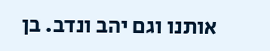אותנו וגם יהב ונדב. בן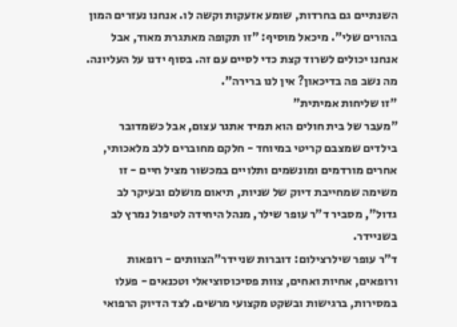השנתיים גם בחרדות, שומע אזעקות וקשה לו. אנחנו נעזרים המון בהורים שלי". מיכאל מוסיף: "זו תקופה מאתגרת מאוד, אבל אנחנו יכולים לשרוד קצת כדי לסיים עם זה. בסוף ידנו על העליונה. מה נשב פה בדיכאון? אין לנו ברירה".
"זו שליחות אמיתית"
"מעבר של בית חולים הוא תמיד אתגר עצום, אבל כשמדובר בילדים שמצבם קריטי במיוחד - חלקם מחוברים ללב מלאכותי, אחרים מורדמים ומונשמים ותלויים במכשור מציל חיים - זו משימה שמחייבת דיוק של שניות, תיאום מושלם ובעיקר לב גדול", מסביר ד"ר עופר שילר, מנהל היחידה לטיפול נמרץ לב בשניידר.
ד"ר עופר שילרצילום: דוברות שניידר"הצוותים - רופאות ורופאים, אחיות ואחים, צוות פסיכוסוציאלי וטכנאים - פעלו במסירות, ברגישות ובשקט מקצועי מרשים. לצד הדיוק הרפואי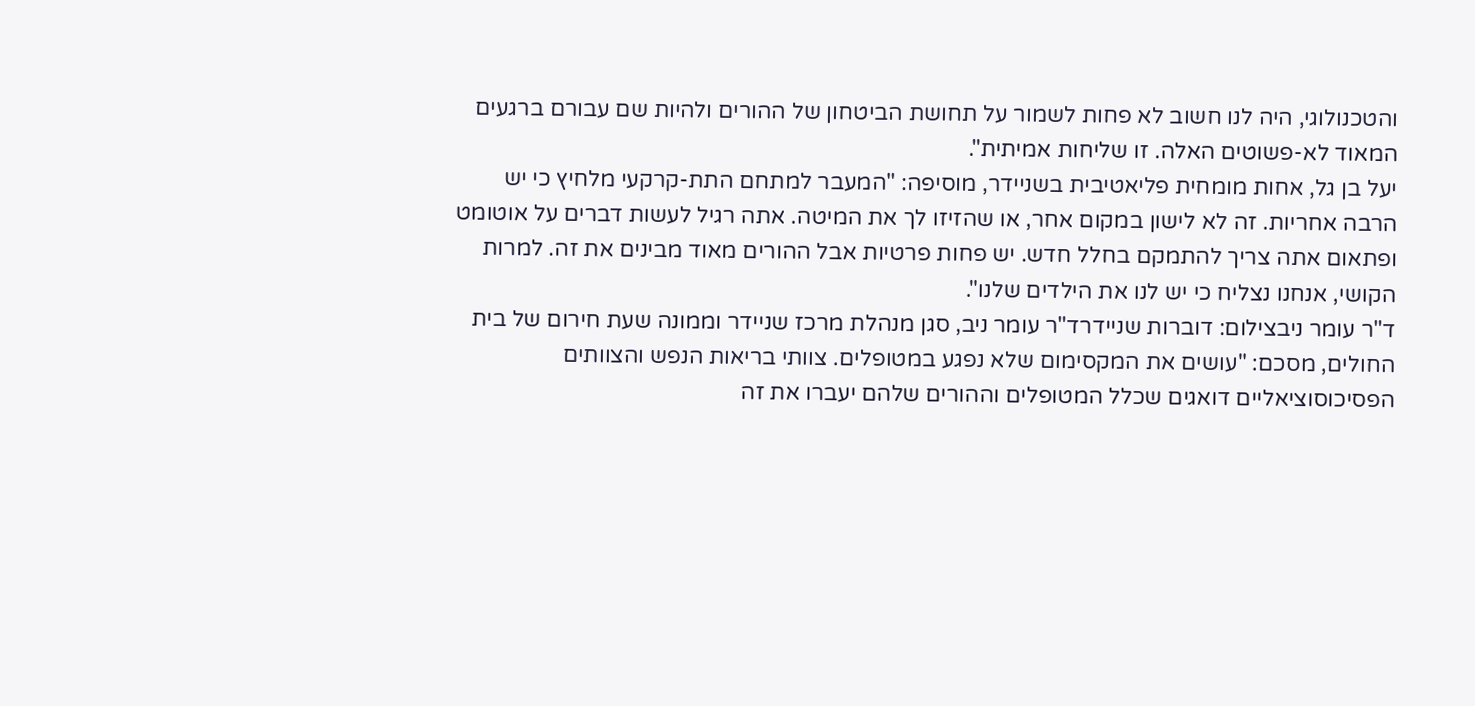והטכנולוגי, היה לנו חשוב לא פחות לשמור על תחושת הביטחון של ההורים ולהיות שם עבורם ברגעים המאוד לא-פשוטים האלה. זו שליחות אמיתית".
יעל בן גל, אחות מומחית פליאטיבית בשניידר, מוסיפה: "המעבר למתחם התת-קרקעי מלחיץ כי יש הרבה אחריות. זה לא לישון במקום אחר, או שהזיזו לך את המיטה. אתה רגיל לעשות דברים על אוטומט ופתאום אתה צריך להתמקם בחלל חדש. יש פחות פרטיות אבל ההורים מאוד מבינים את זה. למרות הקושי, אנחנו נצליח כי יש לנו את הילדים שלנו".
ד"ר עומר ניבצילום: דוברות שניידרד"ר עומר ניב, סגן מנהלת מרכז שניידר וממונה שעת חירום של בית החולים, מסכם: "עושים את המקסימום שלא נפגע במטופלים. צוותי בריאות הנפש והצוותים הפסיכוסוציאליים דואגים שכלל המטופלים וההורים שלהם יעברו את זה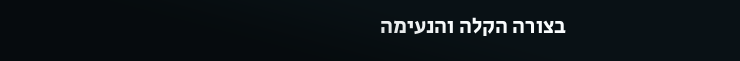בצורה הקלה והנעימה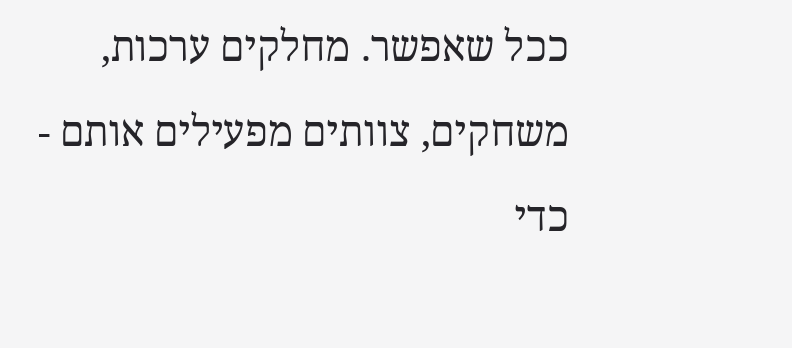ככל שאפשר. מחלקים ערכות, משחקים, צוותים מפעילים אותם - כדי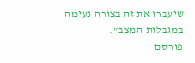שיעברו את זה בצורה נעימה במגבלות המצב".
פורסם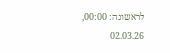לראשונה: 00:00, 02.03.26